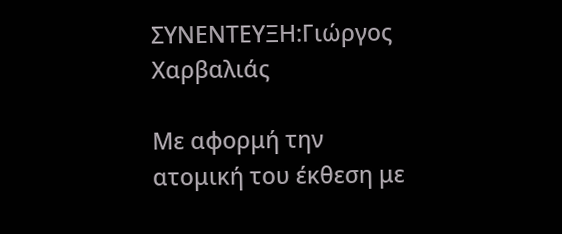ΣΥΝΕNΤΕΥΞΗ:Γιώργος Χαρβαλιάς

Με αφορμή την ατομική του έκθεση με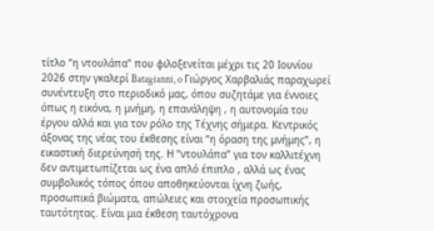τίτλο “η ντουλάπα” που φιλοξενείται μέχρι τις 20 Ιουνίου 2026 στην γκαλερί Batagianni, o Γιώργος Χαρβαλιάς παραχωρεί συνέντευξη στο περιοδικό μας, όπου συζητάμε για έννοιες όπως η εικόνα, η μνήμη, η επανάληψη , η αυτονομία του έργου αλλά και για τον ρόλο της Τέχνης σήμερα. Κεντρικός άξονας της νέας του έκθεσης είναι “η όραση της μνήμης”, η εικαστική διερεύνησή της. Η “ντουλάπα” για τον καλλιτέχνη δεν αντιμετωπίζεται ως ένα απλό έπιπλο , αλλά ως ένας συμβολικός τόπος όπου αποθηκεύονται ίχνη ζωής, προσωπικά βιώματα, απώλειες και στοιχεία προσωπικής ταυτότητας. Είναι μια έκθεση ταυτόχρονα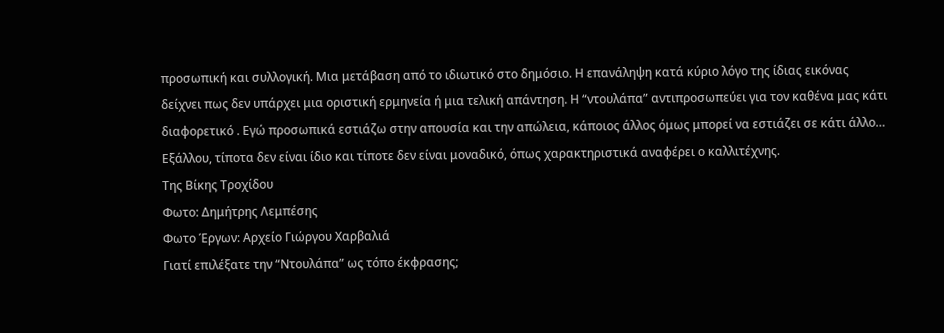προσωπική και συλλογική. Μια μετάβαση από το ιδιωτικό στο δημόσιο. Η επανάληψη κατά κύριο λόγο της ίδιας εικόνας δείχνει πως δεν υπάρχει μια οριστική ερμηνεία ή μια τελική απάντηση. Η “ντουλάπα” αντιπροσωπεύει για τον καθένα μας κάτι διαφορετικό . Εγώ προσωπικά εστιάζω στην απουσία και την απώλεια, κάποιος άλλος όμως μπορεί να εστιάζει σε κάτι άλλο… Εξάλλου, τίποτα δεν είναι ίδιο και τίποτε δεν είναι μοναδικό, όπως χαρακτηριστικά αναφέρει ο καλλιτέχνης.
Της Βίκης Τροχίδου
Φωτο: Δημήτρης Λεμπέσης
Φωτο Έργων: Αρχείο Γιώργου Χαρβαλιά
Γιατί επιλέξατε την “Ντουλάπα” ως τόπο έκφρασης;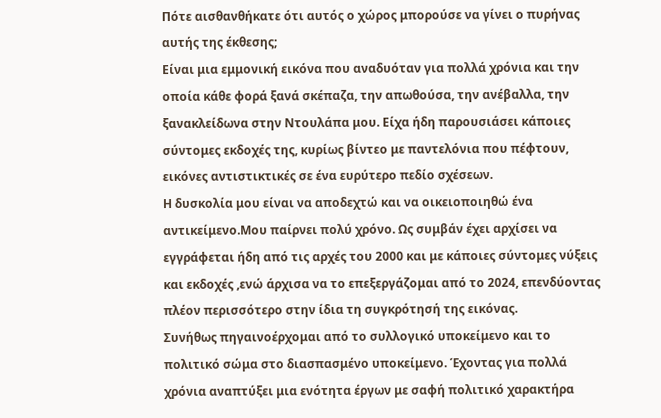Πότε αισθανθήκατε ότι αυτός ο χώρος μπορούσε να γίνει ο πυρήνας αυτής της έκθεσης;
Είναι μια εμμονική εικόνα που αναδυόταν για πολλά χρόνια και την οποία κάθε φορά ξανά σκέπαζα, την απωθούσα, την ανέβαλλα, την ξανακλείδωνα στην Ντουλάπα μου. Είχα ήδη παρουσιάσει κάποιες σύντομες εκδοχές της, κυρίως βίντεο με παντελόνια που πέφτουν, εικόνες αντιστικτικές σε ένα ευρύτερο πεδίο σχέσεων.
Η δυσκολία μου είναι να αποδεχτώ και να οικειοποιηθώ ένα αντικείμενο.Μου παίρνει πολύ χρόνο. Ως συμβάν έχει αρχίσει να εγγράφεται ήδη από τις αρχές του 2000 και με κάποιες σύντομες νύξεις και εκδοχές ,ενώ άρχισα να το επεξεργάζομαι από το 2024, επενδύοντας πλέον περισσότερο στην ίδια τη συγκρότησή της εικόνας.
Συνήθως πηγαινοέρχομαι από το συλλογικό υποκείμενο και το πολιτικό σώμα στο διασπασμένο υποκείμενο. Έχοντας για πολλά χρόνια αναπτύξει μια ενότητα έργων με σαφή πολιτικό χαρακτήρα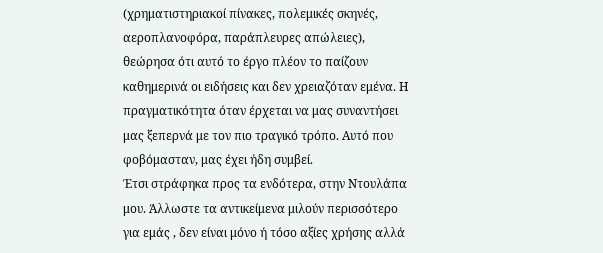(χρηματιστηριακοί πίνακες, πολεμικές σκηνές, αεροπλανοφόρα, παράπλευρες απώλειες), θεώρησα ότι αυτό το έργο πλέον το παίζουν καθημερινά οι ειδήσεις και δεν χρειαζόταν εμένα. Η πραγματικότητα όταν έρχεται να μας συναντήσει μας ξεπερνά με τον πιο τραγικό τρόπο. Αυτό που φοβόμασταν, μας έχει ήδη συμβεί.
Έτσι στράφηκα προς τα ενδότερα, στην Ντουλάπα μου. Άλλωστε τα αντικείμενα μιλούν περισσότερο για εμάς , δεν είναι μόνο ή τόσο αξίες χρήσης αλλά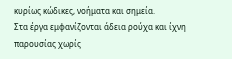κυρίως κώδικες, νοήματα και σημεία.
Στα έργα εμφανίζονται άδεια ρούχα και ίχνη παρουσίας χωρίς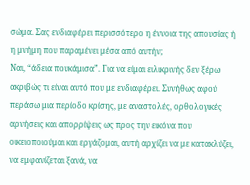σώμα. Σας ενδιαφέρει περισσότερο η έννοια της απουσίας ή η μνήμη που παραμένει μέσα από αυτήν;
Ναι, “άδεια πουκάμισα”. Για να είμαι ειλικρινής δεν ξέρω ακριβώς τι είναι αυτό που με ενδιαφέρει. Συνήθως αφού περάσω μια περίοδο κρίσης, με αναστολές, ορθολογικές αρνήσεις και απορρίψεις ως προς την εικόνα που οικειοποιούμαι και εργάζομαι, αυτή αρχίζει να με κατακλύζει, να εμφανίζεται ξανά, να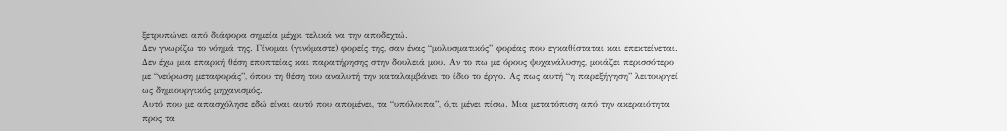ξετρυπώνει από διάφορα σημεία μέχρι τελικά να την αποδεχτώ.
Δεν γνωρίζω το νόημά της. Γίνομαι (γινόμαστε) φορείς της, σαν ένας “μολυσματικός” φορέας που εγκαθίσταται και επεκτείνεται. Δεν έχω μια επαρκή θέση εποπτείας και παρατήρησης στην δουλειά μου. Αν το πω με όρους ψυχανάλυσης, μοιάζει περισσότερο με “νεύρωση μεταφοράς”, όπου τη θέση του αναλυτή την καταλαμβάνει το ίδιο το έργο. Ας πως αυτή “η παρεξήγηση” λειτουργεί ως δημιουργικός μηχανισμός.
Αυτό που με απασχόλησε εδώ είναι αυτό που απομένει, τα “υπόλοιπα”, ό,τι μένει πίσω. Μια μετατόπιση από την ακεραιότητα προς τα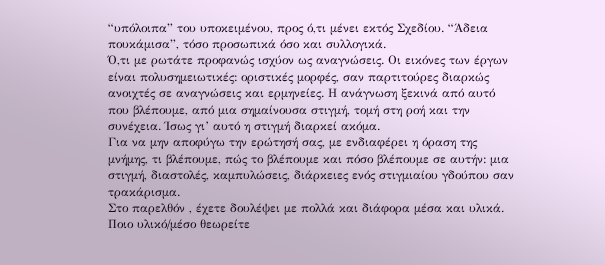“υπόλοιπα” του υποκειμένου, προς ό,τι μένει εκτός Σχεδίου. “Άδεια πουκάμισα”, τόσο προσωπικά όσο και συλλογικά.
Ό,τι με ρωτάτε προφανώς ισχύον ως αναγνώσεις. Οι εικόνες των έργων είναι πολυσημειωτικές: οριστικές μορφές, σαν παρτιτούρες διαρκώς ανοιχτές σε αναγνώσεις και ερμηνείες. Η ανάγνωση ξεκινά από αυτό που βλέπουμε, από μια σημαίνουσα στιγμή, τομή στη ροή και την συνέχεια. Ίσως γι’ αυτό η στιγμή διαρκεί ακόμα.
Για να μην αποφύγω την ερώτησή σας, με ενδιαφέρει η όραση της μνήμης, τι βλέπουμε, πώς το βλέπουμε και πόσο βλέπουμε σε αυτήν: μια στιγμή, διαστολές, καμπυλώσεις, διάρκειες ενός στιγμιαίου γδούπου σαν τρακάρισμα.
Στο παρελθόν , έχετε δουλέψει με πολλά και διάφορα μέσα και υλικά. Ποιο υλικό/μέσο θεωρείτε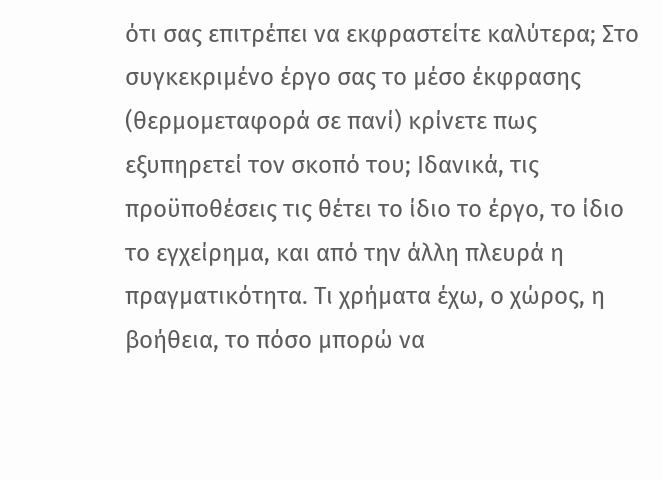ότι σας επιτρέπει να εκφραστείτε καλύτερα; Στο συγκεκριμένο έργο σας το μέσο έκφρασης (θερμομεταφορά σε πανί) κρίνετε πως εξυπηρετεί τον σκοπό του; Ιδανικά, τις προϋποθέσεις τις θέτει το ίδιο το έργο, το ίδιο το εγχείρημα, και από την άλλη πλευρά η πραγματικότητα. Τι χρήματα έχω, ο χώρος, η βοήθεια, το πόσο μπορώ να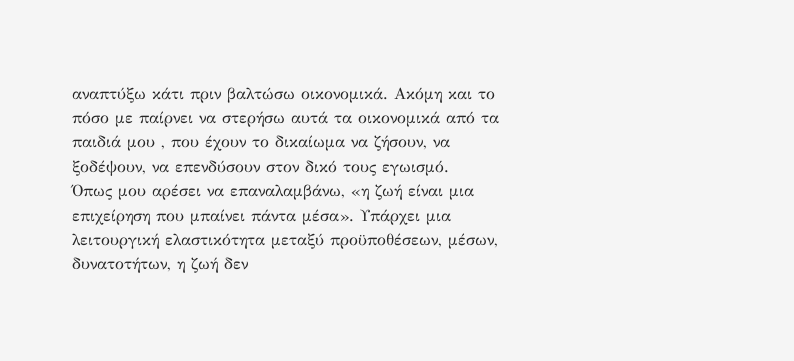αναπτύξω κάτι πριν βαλτώσω οικονομικά. Ακόμη και το πόσο με παίρνει να στερήσω αυτά τα οικονομικά από τα παιδιά μου , που έχουν το δικαίωμα να ζήσουν, να ξοδέψουν, να επενδύσουν στον δικό τους εγωισμό.
Όπως μου αρέσει να επαναλαμβάνω, «η ζωή είναι μια επιχείρηση που μπαίνει πάντα μέσα». Υπάρχει μια λειτουργική ελαστικότητα μεταξύ προϋποθέσεων, μέσων, δυνατοτήτων, η ζωή δεν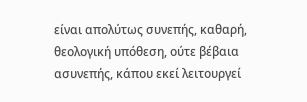είναι απολύτως συνεπής, καθαρή, θεολογική υπόθεση, ούτε βέβαια ασυνεπής, κάπου εκεί λειτουργεί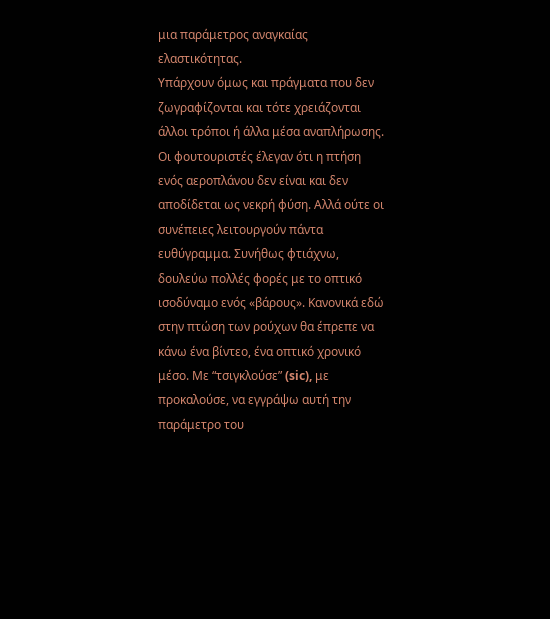μια παράμετρος αναγκαίας ελαστικότητας.
Υπάρχουν όμως και πράγματα που δεν ζωγραφίζονται και τότε χρειάζονται άλλοι τρόποι ή άλλα μέσα αναπλήρωσης. Οι φουτουριστές έλεγαν ότι η πτήση ενός αεροπλάνου δεν είναι και δεν αποδίδεται ως νεκρή φύση. Αλλά ούτε οι συνέπειες λειτουργούν πάντα ευθύγραμμα. Συνήθως φτιάχνω, δουλεύω πολλές φορές με το οπτικό ισοδύναμο ενός «βάρους». Κανονικά εδώ στην πτώση των ρούχων θα έπρεπε να κάνω ένα βίντεο, ένα οπτικό χρονικό μέσο. Με “τσιγκλούσε” (sic), με προκαλούσε, να εγγράψω αυτή την παράμετρο του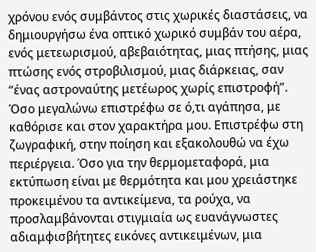χρόνου ενός συμβάντος στις χωρικές διαστάσεις, να δημιουργήσω ένα οπτικό χωρικό συμβάν του αέρα, ενός μετεωρισμού, αβεβαιότητας, μιας πτήσης, μιας πτώσης ενός στροβιλισμού, μιας διάρκειας, σαν “ένας αστροναύτης μετέωρος χωρίς επιστροφή”.
Όσο μεγαλώνω επιστρέφω σε ό,τι αγάπησα, με καθόρισε και στον χαρακτήρα μου. Επιστρέφω στη ζωγραφική, στην ποίηση και εξακολουθώ να έχω περιέργεια. Όσο για την θερμομεταφορά, μια εκτύπωση είναι με θερμότητα και μου χρειάστηκε προκειμένου τα αντικείμενα, τα ρούχα, να προσλαμβάνονται στιγμιαία ως ευανάγνωστες αδιαμφισβήτητες εικόνες αντικειμένων, μια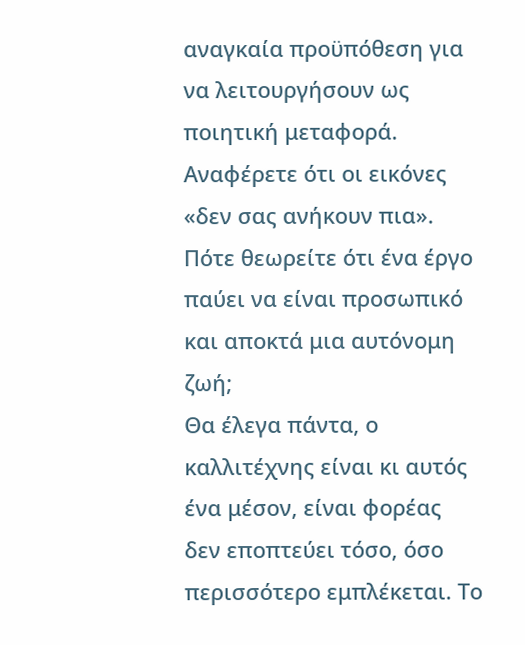αναγκαία προϋπόθεση για να λειτουργήσουν ως ποιητική μεταφορά.
Αναφέρετε ότι οι εικόνες «δεν σας ανήκουν πια». Πότε θεωρείτε ότι ένα έργο παύει να είναι προσωπικό και αποκτά μια αυτόνομη ζωή;
Θα έλεγα πάντα, ο καλλιτέχνης είναι κι αυτός ένα μέσον, είναι φορέας δεν εποπτεύει τόσο, όσο περισσότερο εμπλέκεται. Το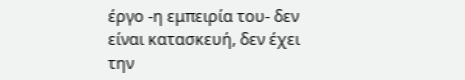έργο -η εμπειρία του- δεν είναι κατασκευή, δεν έχει την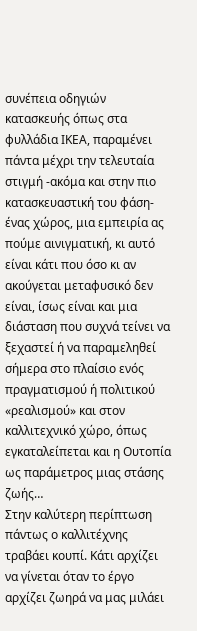συνέπεια οδηγιών κατασκευής όπως στα φυλλάδια ΙΚΕΑ, παραμένει πάντα μέχρι την τελευταία στιγμή -ακόμα και στην πιο κατασκευαστική του φάση- ένας χώρος, μια εμπειρία ας πούμε αινιγματική, κι αυτό είναι κάτι που όσο κι αν ακούγεται μεταφυσικό δεν είναι, ίσως είναι και μια διάσταση που συχνά τείνει να ξεχαστεί ή να παραμεληθεί σήμερα στο πλαίσιο ενός πραγματισμού ή πολιτικού «ρεαλισμού» και στον καλλιτεχνικό χώρο, όπως εγκαταλείπεται και η Ουτοπία ως παράμετρος μιας στάσης ζωής…
Στην καλύτερη περίπτωση πάντως ο καλλιτέχνης τραβάει κουπί. Κάτι αρχίζει να γίνεται όταν το έργο αρχίζει ζωηρά να μας μιλάει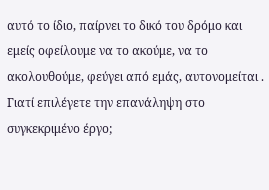αυτό το ίδιο, παίρνει το δικό του δρόμο και εμείς οφείλουμε να το ακούμε, να το ακολουθούμε, φεύγει από εμάς, αυτονομείται .
Γιατί επιλέγετε την επανάληψη στο συγκεκριμένο έργο;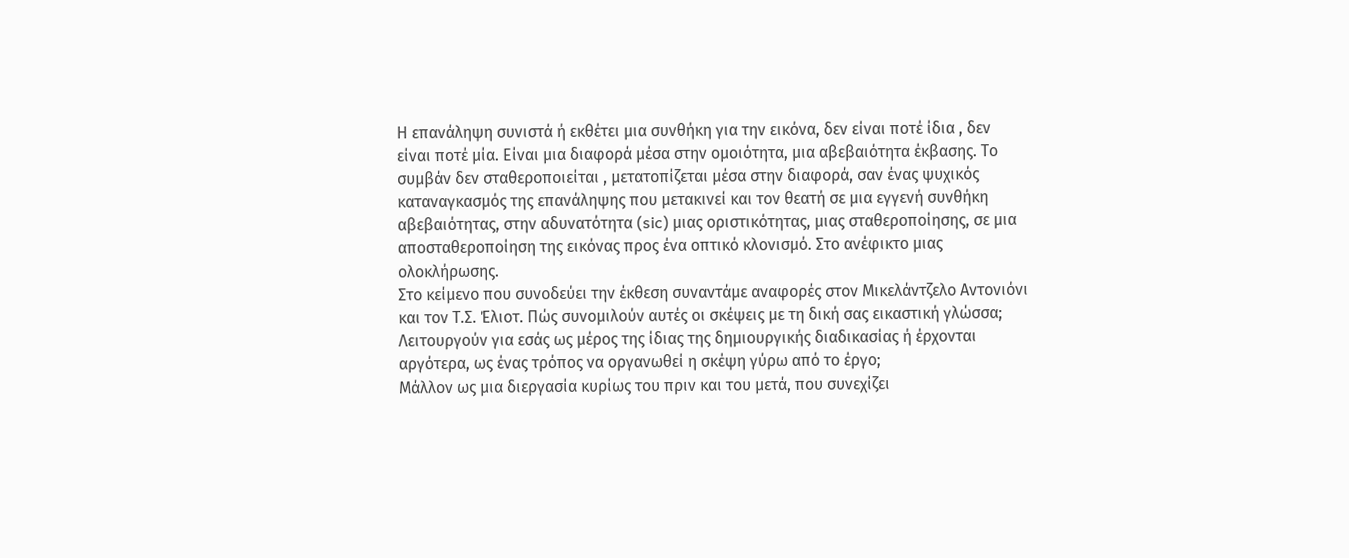Η επανάληψη συνιστά ή εκθέτει μια συνθήκη για την εικόνα, δεν είναι ποτέ ίδια , δεν είναι ποτέ μία. Είναι μια διαφορά μέσα στην ομοιότητα, μια αβεβαιότητα έκβασης. Το συμβάν δεν σταθεροποιείται , μετατοπίζεται μέσα στην διαφορά, σαν ένας ψυχικός καταναγκασμός της επανάληψης που μετακινεί και τον θεατή σε μια εγγενή συνθήκη αβεβαιότητας, στην αδυνατότητα (sic) μιας οριστικότητας, μιας σταθεροποίησης, σε μια αποσταθεροποίηση της εικόνας προς ένα οπτικό κλονισμό. Στο ανέφικτο μιας ολοκλήρωσης.
Στο κείμενο που συνοδεύει την έκθεση συναντάμε αναφορές στον Μικελάντζελο Αντονιόνι και τον Τ.Σ. Έλιοτ. Πώς συνομιλούν αυτές οι σκέψεις με τη δική σας εικαστική γλώσσα; Λειτουργούν για εσάς ως μέρος της ίδιας της δημιουργικής διαδικασίας ή έρχονται αργότερα, ως ένας τρόπος να οργανωθεί η σκέψη γύρω από το έργο;
Μάλλον ως μια διεργασία κυρίως του πριν και του μετά, που συνεχίζει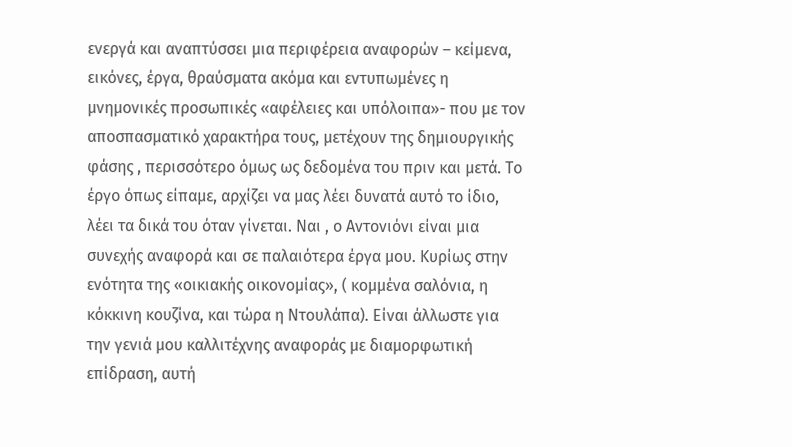ενεργά και αναπτύσσει μια περιφέρεια αναφορών – κείμενα, εικόνες, έργα, θραύσματα ακόμα και εντυπωμένες η μνημονικές προσωπικές «αφέλειες και υπόλοιπα»- που με τον αποσπασματικό χαρακτήρα τους, μετέχουν της δημιουργικής φάσης , περισσότερο όμως ως δεδομένα του πριν και μετά. Το έργο όπως είπαμε, αρχίζει να μας λέει δυνατά αυτό το ίδιο, λέει τα δικά του όταν γίνεται. Ναι , ο Αντονιόνι είναι μια συνεχής αναφορά και σε παλαιότερα έργα μου. Κυρίως στην ενότητα της «οικιακής οικονομίας», ( κομμένα σαλόνια, η κόκκινη κουζίνα, και τώρα η Ντουλάπα). Είναι άλλωστε για την γενιά μου καλλιτέχνης αναφοράς με διαμορφωτική επίδραση, αυτή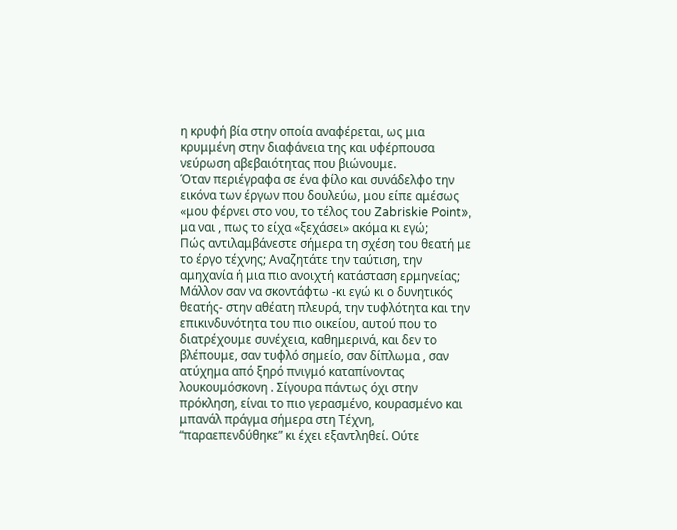η κρυφή βία στην οποία αναφέρεται, ως μια κρυμμένη στην διαφάνεια της και υφέρπουσα νεύρωση αβεβαιότητας που βιώνουμε.
Όταν περιέγραφα σε ένα φίλο και συνάδελφο την εικόνα των έργων που δουλεύω, μου είπε αμέσως «μου φέρνει στο νου, το τέλος του Zabriskie Point», μα ναι , πως το είχα «ξεχάσει» ακόμα κι εγώ;
Πώς αντιλαμβάνεστε σήμερα τη σχέση του θεατή με το έργο τέχνης; Αναζητάτε την ταύτιση, την αμηχανία ή μια πιο ανοιχτή κατάσταση ερμηνείας;
Μάλλον σαν να σκοντάφτω -κι εγώ κι ο δυνητικός θεατής- στην αθέατη πλευρά, την τυφλότητα και την επικινδυνότητα του πιο οικείου, αυτού που το διατρέχουμε συνέχεια, καθημερινά, και δεν το βλέπουμε, σαν τυφλό σημείο, σαν δίπλωμα , σαν ατύχημα από ξηρό πνιγμό καταπίνοντας λουκουμόσκονη . Σίγουρα πάντως όχι στην πρόκληση, είναι το πιο γερασμένο, κουρασμένο και μπανάλ πράγμα σήμερα στη Τέχνη, “παραεπενδύθηκε” κι έχει εξαντληθεί. Ούτε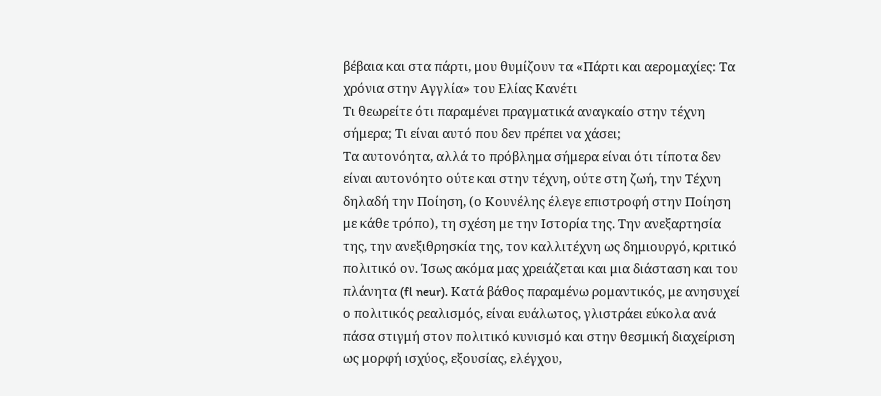βέβαια και στα πάρτι, μου θυμίζουν τα «Πάρτι και αερομαχίες: Τα χρόνια στην Αγγλία» του Ελίας Κανέτι
Τι θεωρείτε ότι παραμένει πραγματικά αναγκαίο στην τέχνη σήμερα; Τι είναι αυτό που δεν πρέπει να χάσει;
Τα αυτονόητα, αλλά το πρόβλημα σήμερα είναι ότι τίποτα δεν είναι αυτονόητο ούτε και στην τέχνη, ούτε στη ζωή, την Τέχνη δηλαδή την Ποίηση, (ο Κουνέλης έλεγε επιστροφή στην Ποίηση με κάθε τρόπο), τη σχέση με την Ιστορία της. Την ανεξαρτησία της, την ανεξιθρησκία της, τον καλλιτέχνη ως δημιουργό, κριτικό πολιτικό ον. Ίσως ακόμα μας χρειάζεται και μια διάσταση και του πλάνητα (fl neur). Κατά βάθος παραμένω ρομαντικός, με ανησυχεί ο πολιτικός ρεαλισμός, είναι ευάλωτος, γλιστράει εύκολα ανά πάσα στιγμή στον πολιτικό κυνισμό και στην θεσμική διαχείριση ως μορφή ισχύος, εξουσίας, ελέγχου,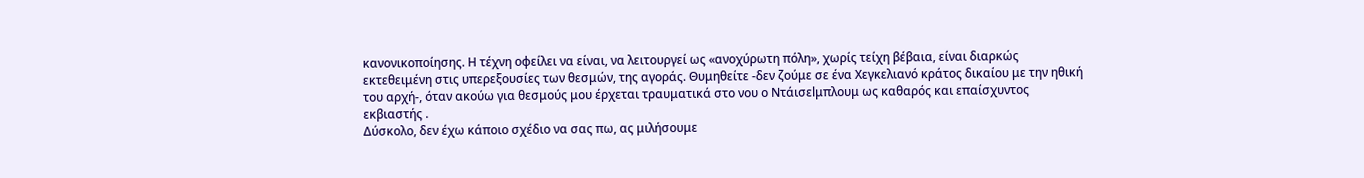κανονικοποίησης. Η τέχνη οφείλει να είναι, να λειτουργεί ως «ανοχύρωτη πόλη», χωρίς τείχη βέβαια, είναι διαρκώς εκτεθειμένη στις υπερεξουσίες των θεσμών, της αγοράς. Θυμηθείτε -δεν ζούμε σε ένα Χεγκελιανό κράτος δικαίου με την ηθική του αρχή-, όταν ακούω για θεσμούς μου έρχεται τραυματικά στο νου ο Ντάισεlμπλουμ ως καθαρός και επαίσχυντος εκβιαστής .
Δύσκολο, δεν έχω κάποιο σχέδιο να σας πω, ας μιλήσουμε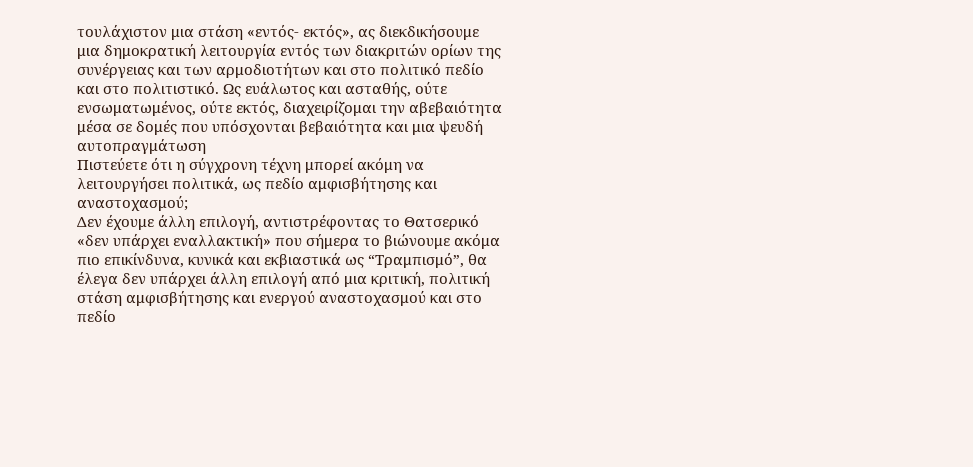τουλάχιστον μια στάση «εντός- εκτός», ας διεκδικήσουμε μια δημοκρατική λειτουργία εντός των διακριτών ορίων της συνέργειας και των αρμοδιοτήτων και στο πολιτικό πεδίο και στο πολιτιστικό. Ως ευάλωτος και ασταθής, ούτε ενσωματωμένος, ούτε εκτός, διαχειρίζομαι την αβεβαιότητα μέσα σε δομές που υπόσχονται βεβαιότητα και μια ψευδή αυτοπραγμάτωση
Πιστεύετε ότι η σύγχρονη τέχνη μπορεί ακόμη να λειτουργήσει πολιτικά, ως πεδίο αμφισβήτησης και αναστοχασμού;
Δεν έχουμε άλλη επιλογή, αντιστρέφοντας το Θατσερικό «δεν υπάρχει εναλλακτική» που σήμερα το βιώνουμε ακόμα πιο επικίνδυνα, κυνικά και εκβιαστικά ως “Τραμπισμό”, θα έλεγα δεν υπάρχει άλλη επιλογή από μια κριτική, πολιτική στάση αμφισβήτησης και ενεργού αναστοχασμού και στο πεδίο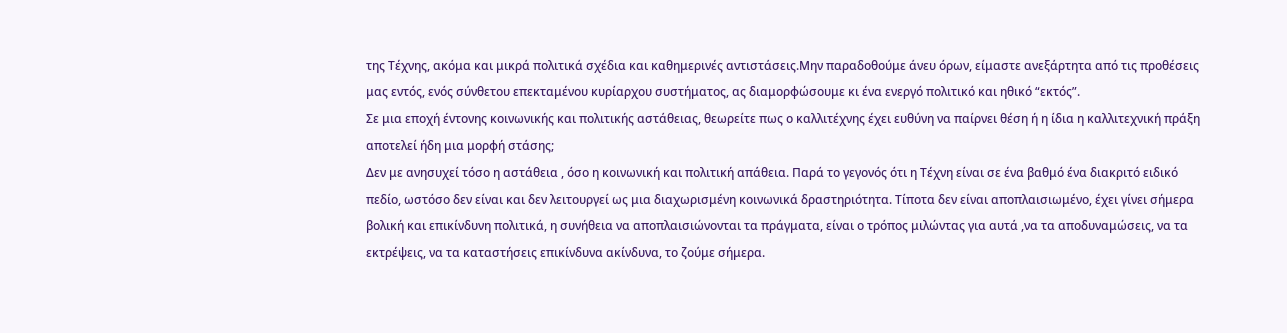της Τέχνης, ακόμα και μικρά πολιτικά σχέδια και καθημερινές αντιστάσεις.Μην παραδοθούμε άνευ όρων, είμαστε ανεξάρτητα από τις προθέσεις μας εντός, ενός σύνθετου επεκταμένου κυρίαρχου συστήματος, ας διαμορφώσουμε κι ένα ενεργό πολιτικό και ηθικό “εκτός”.
Σε μια εποχή έντονης κοινωνικής και πολιτικής αστάθειας, θεωρείτε πως ο καλλιτέχνης έχει ευθύνη να παίρνει θέση ή η ίδια η καλλιτεχνική πράξη αποτελεί ήδη μια μορφή στάσης;
Δεν με ανησυχεί τόσο η αστάθεια , όσο η κοινωνική και πολιτική απάθεια. Παρά το γεγονός ότι η Τέχνη είναι σε ένα βαθμό ένα διακριτό ειδικό πεδίο, ωστόσο δεν είναι και δεν λειτουργεί ως μια διαχωρισμένη κοινωνικά δραστηριότητα. Τίποτα δεν είναι αποπλαισιωμένο, έχει γίνει σήμερα βολική και επικίνδυνη πολιτικά, η συνήθεια να αποπλαισιώνονται τα πράγματα, είναι ο τρόπος μιλώντας για αυτά ,να τα αποδυναμώσεις, να τα εκτρέψεις, να τα καταστήσεις επικίνδυνα ακίνδυνα, το ζούμε σήμερα.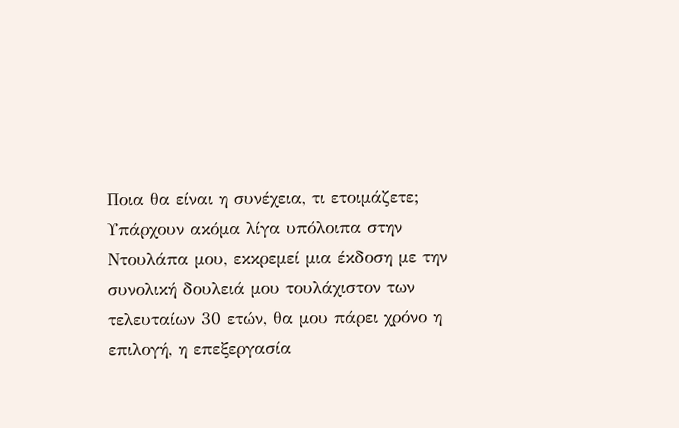Ποια θα είναι η συνέχεια, τι ετοιμάζετε;
Υπάρχουν ακόμα λίγα υπόλοιπα στην Ντουλάπα μου, εκκρεμεί μια έκδοση με την συνολική δουλειά μου τουλάχιστον των τελευταίων 30 ετών, θα μου πάρει χρόνο η επιλογή, η επεξεργασία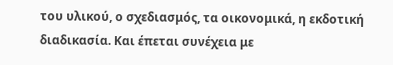του υλικού, ο σχεδιασμός, τα οικονομικά, η εκδοτική διαδικασία. Και έπεται συνέχεια με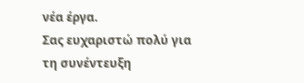νέα έργα.
Σας ευχαριστώ πολύ για τη συνέντευξη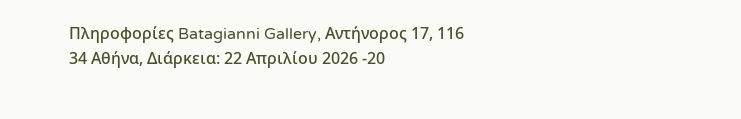Πληροφορίες Batagianni Gallery, Αντήνορος 17, 116 34 Αθήνα, Διάρκεια: 22 Απριλίου 2026 -20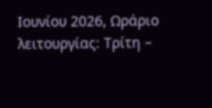Ιουνίου 2026, Ωράριο λειτουργίας: Τρίτη –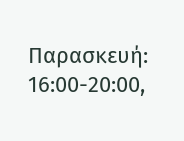Παρασκευή: 16:00-20:00,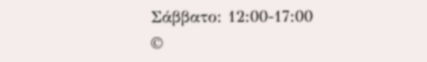Σάββατο: 12:00-17:00
©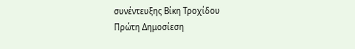συνέντευξης Βίκη Τροχίδου
Πρώτη Δημοσίεση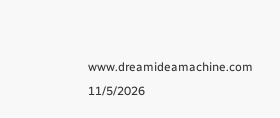www.dreamideamachine.com 11/5/2026